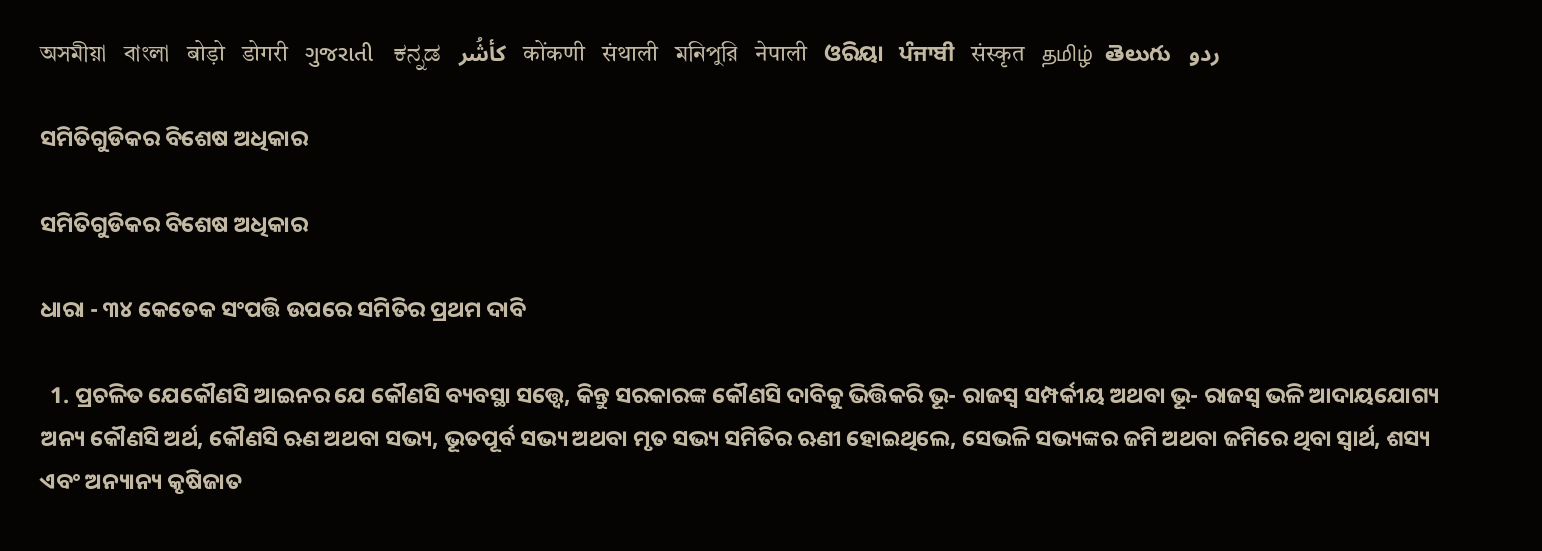অসমীয়া   বাংলা   बोड़ो   डोगरी   ગુજરાતી   ಕನ್ನಡ   كأشُر   कोंकणी   संथाली   মনিপুরি   नेपाली   ଓରିୟା   ਪੰਜਾਬੀ   संस्कृत   தமிழ்  తెలుగు   ردو

ସମିତିଗୁଡିକର ବିଶେଷ ଅଧିକାର

ସମିତିଗୁଡିକର ବିଶେଷ ଅଧିକାର

ଧାରା - ୩୪ କେତେକ ସଂପତ୍ତି ଉପରେ ସମିତିର ପ୍ରଥମ ଦାବି

  1. ପ୍ରଚଳିତ ଯେକୌଣସି ଆଇନର ଯେ କୌଣସି ବ୍ୟବସ୍ଥା ସତ୍ତ୍ୱେ, କିନ୍ତୁ ସରକାରଙ୍କ କୌଣସି ଦାବିକୁ ଭିତ୍ତିକରି ଭୂ- ରାଜସ୍ୱ ସମ୍ପର୍କୀୟ ଅଥବା ଭୂ- ରାଜସ୍ୱ ଭଳି ଆଦାୟଯୋଗ୍ୟ ଅନ୍ୟ କୌଣସି ଅର୍ଥ, କୌଣସି ଋଣ ଅଥବା ସଭ୍ୟ, ଭୂତପୂର୍ବ ସଭ୍ୟ ଅଥବା ମୃତ ସଭ୍ୟ ସମିତିର ଋଣୀ ହୋଇଥିଲେ, ସେଭଳି ସଭ୍ୟଙ୍କର ଜମି ଅଥବା ଜମିରେ ଥିବା ସ୍ଵାର୍ଥ, ଶସ୍ୟ ଏବଂ ଅନ୍ୟାନ୍ୟ କୃଷିଜାତ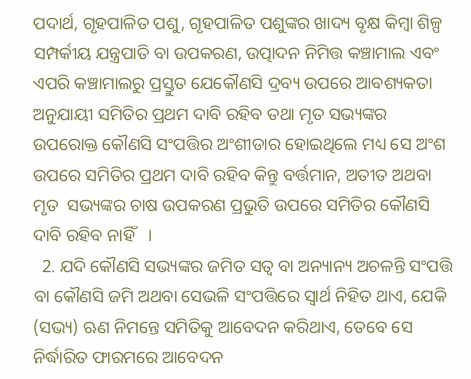ପଦାର୍ଥ, ଗୃହପାଳିତ ପଶୁ, ଗୃହପାଳିତ ପଶୁଙ୍କର ଖାଦ୍ୟ ବୃକ୍ଷ କିମ୍ବା ଶିଳ୍ପ ସମ୍ପର୍କୀୟ ଯନ୍ତ୍ରପାତି ବା ଉପକରଣ, ଉତ୍ପାଦନ ନିମିତ୍ତ କଞ୍ଚାମାଲ ଏବଂ ଏପରି କଞ୍ଚାମାଲରୁ ପ୍ରସ୍ତୁତ ଯେକୌଣସି ଦ୍ରବ୍ୟ ଉପରେ ଆବଶ୍ୟକତା ଅନୁଯାୟୀ ସମିତିର ପ୍ରଥମ ଦାବି ରହିବ ତଥା ମୃତ ସଭ୍ୟଙ୍କର ଉପରୋକ୍ତ କୌଣସି ସଂପତ୍ତିର ଅଂଶୀଡାର ହୋଇଥିଲେ ମଧ୍ୟ ସେ ଅଂଶ ଉପରେ ସମିତିର ପ୍ରଥମ ଦାବି ରହିବ କିନ୍ତୁ ବର୍ତ୍ତମାନ, ଅତୀତ ଅଥବା ମୃତ  ସଭ୍ୟଙ୍କର ଚାଷ ଉପକରଣ ପ୍ରଭୁତି ଉପରେ ସମିତିର କୌଣସି ଦାବି ରହିବ ନାହିଁ   ।
  2. ଯଦି କୌଣସି ସଭ୍ୟଙ୍କର ଜମିତ ସତ୍ଵ ବା ଅନ୍ୟାନ୍ୟ ଅଚଳନ୍ତି ସଂପତ୍ତି ବା କୌଣସି ଜମି ଅଥବା ସେଭଳି ସଂପତ୍ତିରେ ସ୍ଵାର୍ଥ ନିହିତ ଥାଏ, ଯେକି (ସଭ୍ୟ) ଋଣ ନିମନ୍ତେ ସମିତିକୁ ଆବେଦନ କରିଥାଏ, ତେବେ ସେ ନିର୍ଦ୍ଧାରିତ ଫାରମରେ ଆବେଦନ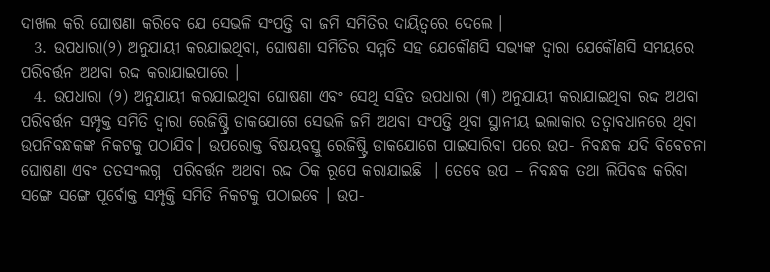ଦାଖଲ କରି ଘୋଷଣା କରିବେ ଯେ ସେଭଳି ସଂପତ୍ତି ବା ଜମି ସମିତିର ଦାୟିତ୍ଵରେ ଦେଲେ ।
  3. ଉପଧାରା(୨) ଅନୁଯାୟୀ କରଯାଇଥିବା, ଘୋଷଣା ସମିତିର ସମ୍ମତି ସହ ଯେକୌଣସି ସଭ୍ୟଙ୍କ ଦ୍ଵାରା ଯେକୌଣସି ସମୟରେ ପରିବର୍ତ୍ତନ ଅଥବା ରଦ୍ଦ କରାଯାଇପାରେ ।
  4. ଉପଧାରା (୨) ଅନୁଯାୟୀ କରଯାଇଥିବା ଘୋଷଣା ଏବଂ ସେଥି ସହିତ ଉପଧାରା (୩) ଅନୁଯାୟୀ କରାଯାଇଥିବା ରଦ୍ଦ ଅଥବା ପରିବର୍ତ୍ତନ ସମ୍ପୃକ୍ତ ସମିତି ଦ୍ଵାରା ରେଜିଷ୍ଟ୍ରି ଡାକଯୋଗେ ସେଭଳି ଜମି ଅଥବା ସଂପତ୍ତି ଥିବା ସ୍ଥାନୀୟ ଇଲାକାର ତତ୍ଵାବଧାନରେ ଥିବା ଉପନିବନ୍ଧକଙ୍କ ନିକଟକୁ ପଠାଯିବ। ଉପରୋକ୍ତ ବିଷୟବସ୍ତୁ ରେଜିଷ୍ଟ୍ରି ଡାକଯୋଗେ ପାଇସାରିବା ପରେ ଉପ- ନିବନ୍ଧକ ଯଦି ବିବେଚନା ଘୋଷଣା ଏବଂ ତତସଂଲଗ୍ନ  ପରିବର୍ତ୍ତନ ଅଥବା ରଦ୍ଦ ଠିକ ରୂପେ କରାଯାଇଛି  । ତେବେ ଉପ – ନିବନ୍ଧକ ତଥା ଲିପିବଦ୍ଧ କରିବା ସଙ୍ଗେ ସଙ୍ଗେ ପୂର୍ବୋକ୍ତ ସମ୍ପୃକ୍ତି ସମିତି ନିକଟକୁ ପଠାଇବେ । ଉପ-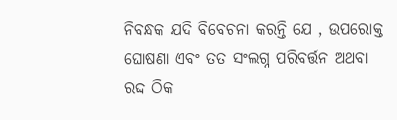ନିବନ୍ଧକ ଯଦି ବିବେଚନା କରନ୍ତି ଯେ , ଉପରୋକ୍ତ ଘୋଷଣା ଏବଂ ତତ ସଂଲଗ୍ନ ପରିବର୍ତ୍ତନ ଅଥବା ରଦ୍ଦ ଠିକ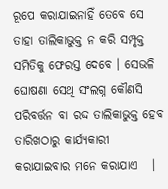ରୂପେ କରାଯାଇନାହିଁ ତେବେ ସେ ତାହା ତାଲିକାଭୁକ୍ତ ନ କରି ସମ୍ପୃକ୍ତ ସମିତିକୁ ଫେରସ୍ତ ଦେବେ । ସେଭଳି ଘୋଷଣା ସେଥି ସଂଲଗ୍ନ କୌଣସି ପରିବର୍ତ୍ତନ ବା ରଦ୍ଦ ତାଲିକାଭୁକ୍ତ ହେବ ତାରିଖଠାରୁ କାର୍ଯ୍ୟକାରୀ କରାଯାଇବାର ମନେ କରାଯାଏ   ।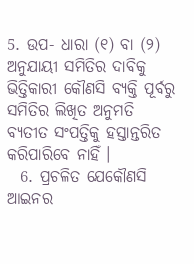5. ଉପ- ଧାରା (୧) ବା (୨) ଅନୁଯାୟୀ ସମିତିର ଦାବିକୁ ଭିତ୍ତିକାରୀ କୌଣସି ବ୍ୟକ୍ତି ପୂର୍ବରୁ ସମିତିର ଲିଖିତ ଅନୁମତି ବ୍ୟତୀତ ସଂପତ୍ତିକୁ ହସ୍ତାନ୍ତରିତ କରିପାରିବେ ନାହିଁ ।
  6. ପ୍ରଚଳିତ ଯେକୌଣସି ଆଇନର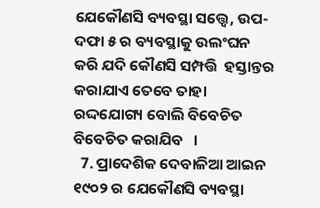ଯେକୌଣସି ବ୍ୟବସ୍ଥା ସତ୍ତ୍ୱେ, ଉପ-ଦଫା ୫ ର ବ୍ୟବସ୍ଥାକୁ ଉଲଂଘନ କରି ଯଦି କୌଣସି ସମ୍ପତ୍ତି  ହସ୍ତାନ୍ତର କରାଯାଏ ତେବେ ତାହା ରଦ୍ଦଯୋଗ୍ୟ ବୋଲି ବିବେଚିତ ବିବେଚିତ କରାଯିବ   ।
  7. ପ୍ରାଦେଶିକ ଦେବାଳିଆ ଆଇନ ୧୯୦୨ ର ଯେକୌଣସି ବ୍ୟବସ୍ଥା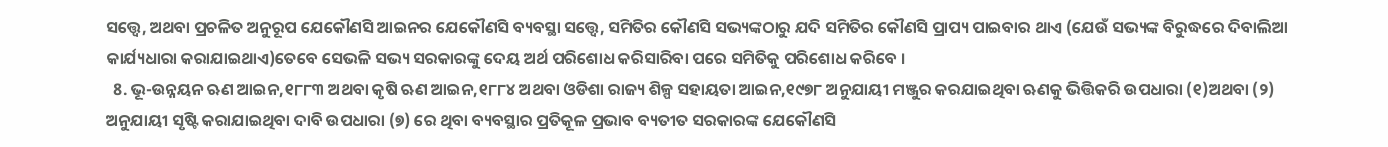ସତ୍ତ୍ୱେ, ଅଥବା ପ୍ରଚଳିତ ଅନୁରୂପ ଯେକୌଣସି ଆଇନର ଯେକୌଣସି ବ୍ୟବସ୍ଥା ସତ୍ତ୍ୱେ, ସମିତିର କୌଣସି ସଭ୍ୟଙ୍କଠାରୁ ଯଦି ସମିତିର କୌଣସି ପ୍ରାପ୍ୟ ପାଇବାର ଥାଏ (ଯେଉଁ ସଭ୍ୟଙ୍କ ବିରୁଦ୍ଧରେ ଦିବାଲିଆ କାର୍ଯ୍ୟଧାରା କରାଯାଇଥାଏ)ତେବେ ସେଭଳି ସଭ୍ୟ ସରକାରଙ୍କୁ ଦେୟ ଅର୍ଥ ପରିଶୋଧ କରିସାରିବା ପରେ ସମିତିକୁ ପରିଶୋଧ କରିବେ ।
  8. ଭୂ-ଉନ୍ନୟନ ଋଣ ଆଇନ,୧୮୮୩ ଅଥବା କୃଷି ଋଣ ଆଇନ,୧୮୮୪ ଅଥବା ଓଡିଶା ରାଜ୍ୟ ଶିଳ୍ପ ସହାୟତା ଆଇନ,୧୯୭୮ ଅନୁଯାୟୀ ମଞ୍ଜୁର କରଯାଇଥିବା ଋଣକୁ ଭିତ୍ତିକରି ଉପଧାରା (୧)ଅଥବା (୨) ଅନୁଯାୟୀ ସୃଷ୍ଟି କରାଯାଇଥିବା ଦାବି ଉପଧାରା (୭) ରେ ଥିବା ବ୍ୟବସ୍ଥାର ପ୍ରତିକୂଳ ପ୍ରଭାବ ବ୍ୟତୀତ ସରକାରଙ୍କ ଯେକୌଣସି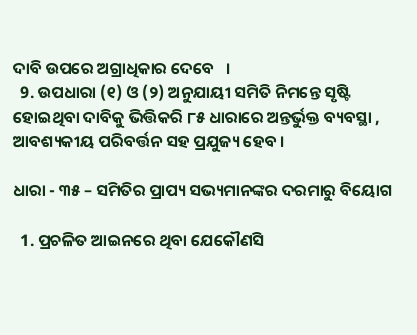ଦାବି ଉପରେ ଅଗ୍ରାଧିକାର ଦେବେ   ।
  9. ଉପଧାରା (୧) ଓ (୨) ଅନୁଯାୟୀ ସମିତି ନିମନ୍ତେ ସୃଷ୍ଟି ହୋଇଥିବା ଦାବିକୁ ଭିତ୍ତିକରି ୮୫ ଧାରାରେ ଅନ୍ତର୍ଭୁକ୍ତ ବ୍ୟବସ୍ଥା , ଆବଶ୍ୟକୀୟ ପରିବର୍ତ୍ତନ ସହ ପ୍ରଯୁଜ୍ୟ ହେବ ।

ଧାରା - ୩୫ – ସମିତିର ପ୍ରାପ୍ୟ ସଭ୍ୟମାନଙ୍କର ଦରମାରୁ ବିୟୋଗ

  1. ପ୍ରଚଳିତ ଆଇନରେ ଥିବା ଯେକୌଣସି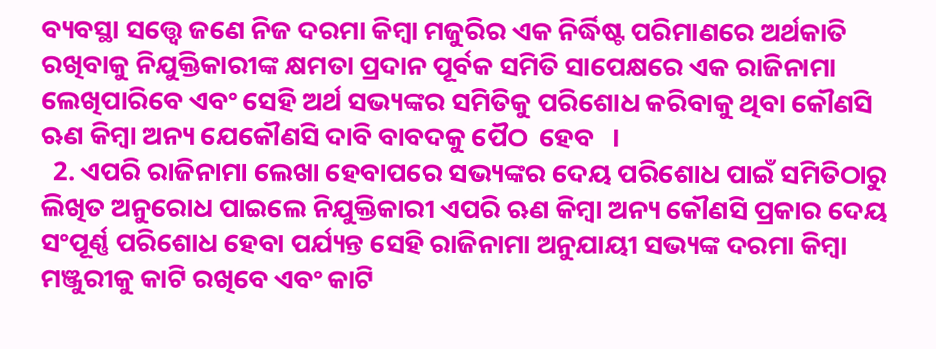ବ୍ୟବସ୍ଥା ସତ୍ତ୍ୱେ ଜଣେ ନିଜ ଦରମା କିମ୍ବା ମଜୁରିର ଏକ ନିର୍ଦ୍ଧିଷ୍ଟ ପରିମାଣରେ ଅର୍ଥକାତି ରଖିବାକୁ ନିଯୁକ୍ତିକାରୀଙ୍କ କ୍ଷମତା ପ୍ରଦାନ ପୂର୍ବକ ସମିତି ସାପେକ୍ଷରେ ଏକ ରାଜିନାମା ଲେଖିପାରିବେ ଏବଂ ସେହି ଅର୍ଥ ସଭ୍ୟଙ୍କର ସମିତିକୁ ପରିଶୋଧ କରିବାକୁ ଥିବା କୌଣସି ଋଣ କିମ୍ବା ଅନ୍ୟ ଯେକୌଣସି ଦାବି ବାବଦକୁ ପୈଠ  ହେବ   ।
  2. ଏପରି ରାଜିନାମା ଲେଖା ହେବାପରେ ସଭ୍ୟଙ୍କର ଦେୟ ପରିଶୋଧ ପାଇଁ ସମିତିଠାରୁ ଲିଖିତ ଅନୁରୋଧ ପାଇଲେ ନିଯୁକ୍ତିକାରୀ ଏପରି ଋଣ କିମ୍ବା ଅନ୍ୟ କୌଣସି ପ୍ରକାର ଦେୟ ସଂପୂର୍ଣ୍ଣ ପରିଶୋଧ ହେବା ପର୍ଯ୍ୟନ୍ତ ସେହି ରାଜିନାମା ଅନୁଯାୟୀ ସଭ୍ୟଙ୍କ ଦରମା କିମ୍ବା ମଞ୍ଜୁରୀକୁ କାଟି ରଖିବେ ଏବଂ କାଟି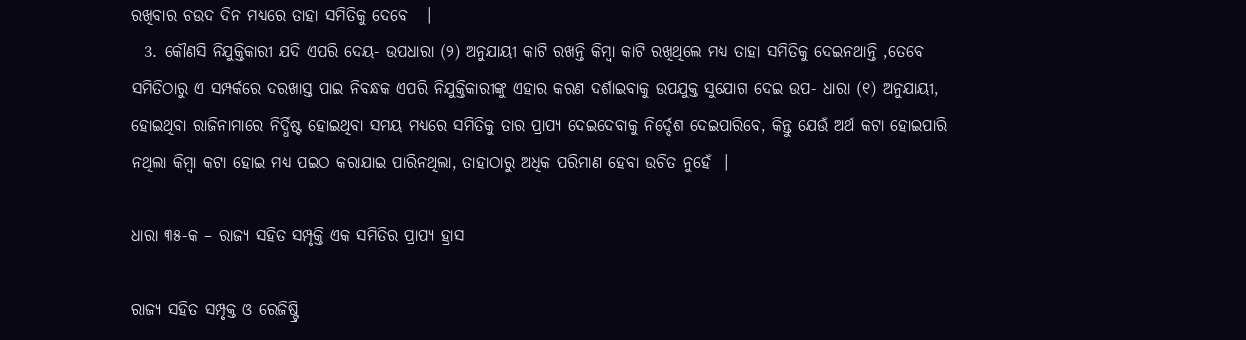ରଖିବାର ଚଉଦ ଦିନ ମଧ୍ୟରେ ତାହା ସମିତିକୁ ଦେବେ   ।
  3. କୌଣସି ନିଯୁକ୍ତିକାରୀ ଯଦି ଏପରି ଦେୟ- ଉପଧାରା (୨) ଅନୁଯାୟୀ କାଟି ରଖନ୍ତି କିମ୍ବା କାଟି ରଖିଥିଲେ ମଧ୍ୟ ତାହା ସମିତିକୁ ଦେଇନଥାନ୍ତି ,ତେବେ ସମିତିଠାରୁ ଏ ସମ୍ପର୍କରେ ଦରଖାସ୍ତ ପାଇ ନିବନ୍ଧକ ଏପରି ନିଯୁକ୍ତିକାରୀଙ୍କୁ ଏହାର କରଣ ଦର୍ଶାଇବାକୁ ଉପଯୁକ୍ତ ସୁଯୋଗ ଦେଇ ଉପ- ଧାରା (୧) ଅନୁଯାୟୀ, ହୋଇଥିବା ରାଜିନାମାରେ ନିର୍ଦ୍ଧିଷ୍ଟ ହୋଇଥିବା ସମୟ ମଧ୍ୟରେ ସମିତିକୁ ତାର ପ୍ରାପ୍ୟ ଦେଇଦେବାକୁ ନିର୍ଦ୍ଦେଶ ଦେଇପାରିବେ, କିନ୍ତୁ ଯେଉଁ ଅର୍ଥ କଟା ହୋଇପାରି ନଥିଲା କିମ୍ବା କଟା ହୋଇ ମଧ୍ୟ ପଇଠ କରାଯାଇ ପାରିନଥିଲା, ତାହାଠାରୁ ଅଧିକ ପରିମାଣ ହେବା ଉଚିତ ନୁହେଁ  ।

ଧାରା ୩୫-କ – ରାଜ୍ୟ ସହିତ ସମ୍ପୃକ୍ତି ଏକ ସମିତିର ପ୍ରାପ୍ୟ ହ୍ରାସ

ରାଜ୍ୟ ସହିତ ସମ୍ପୃକ୍ତ ଓ ରେଜିଷ୍ଟ୍ରି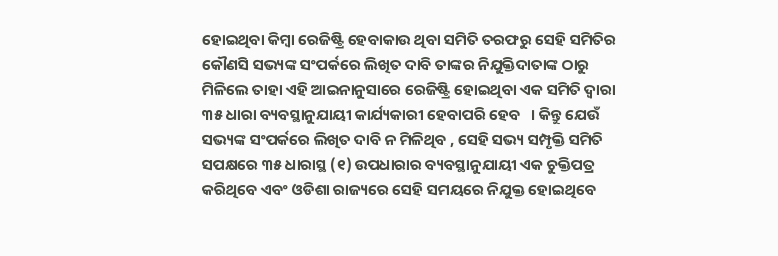ହୋଇଥିବା କିମ୍ବା ରେଜିଷ୍ଟ୍ରି ହେବାକାଉ ଥିବା ସମିତି ତରଫରୁ ସେହି ସମିତିର କୌଣସି ସଭ୍ୟଙ୍କ ସଂପର୍କରେ ଲିଖିତ ଦାବି ତାଙ୍କର ନିଯୁକ୍ତିଦାତାଙ୍କ ଠାରୁ ମିଳିଲେ ତାହା ଏହି ଆଇନାନୁସାରେ ରେଜିଷ୍ଟ୍ରି ହୋଇଥିବା ଏକ ସମିତି ଦ୍ଵାରା ୩୫ ଧାରା ବ୍ୟବସ୍ଥାନୁଯାୟୀ କାର୍ଯ୍ୟକାରୀ ହେବାପରି ହେବ   । କିନ୍ତୁ ଯେଉଁ ସଭ୍ୟଙ୍କ ସଂପର୍କରେ ଲିଖିତ ଦାବି ନ ମିଳିଥିବ , ସେହି ସଭ୍ୟ ସମ୍ପୃକ୍ତି ସମିତି ସପକ୍ଷରେ ୩୫ ଧାରାସ୍ଥ (୧) ଉପଧାରାର ବ୍ୟବସ୍ଥାନୁଯାୟୀ ଏକ ଚୁକ୍ତିପତ୍ର କରିଥିବେ ଏବଂ ଓଡିଶା ରାଜ୍ୟରେ ସେହି ସମୟରେ ନିଯୁକ୍ତ ହୋଇଥିବେ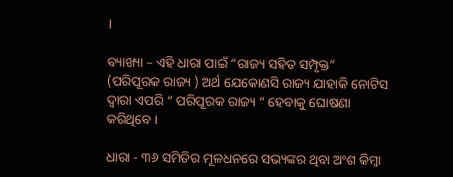।

ବ୍ୟାଖ୍ୟା – ଏହି ଧାରା ପାଇଁ “ରାଜ୍ୟ ସହିତ ସମ୍ପୃକ୍ତ“ (ପରିପୂରକ ରାଜ୍ୟ ) ଅର୍ଥ ଯେକୋଣସି ରାଜ୍ୟ ଯାହାକି ନୋଟିସ ଦ୍ଵାରା ଏପରି “ ପରିପୂରକ ରାଜ୍ୟ “ ହେବାକୁ ଘୋଷଣା କରିଥିବେ ।

ଧାରା - ୩୬ ସମିତିର ମୂଳଧନରେ ସଭ୍ୟଙ୍କର ଥିବା ଅଂଶ କିମ୍ବା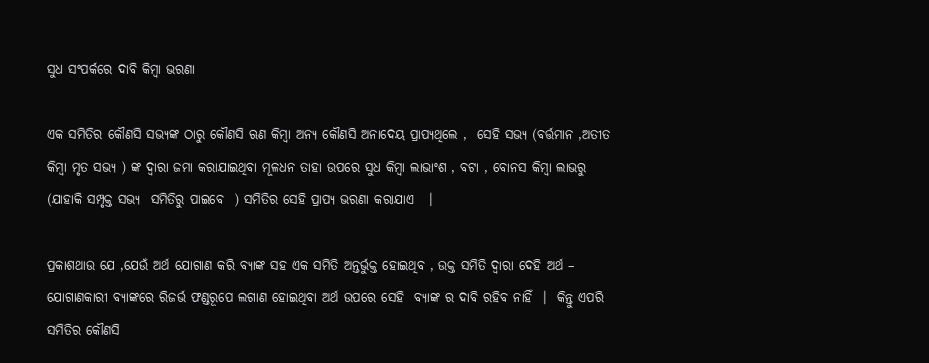ସୁଧ ସଂପର୍କରେ ଦାବି କିମ୍ବା ଭରଣା

ଏକ ସମିତିର କୌଣସି ସଭ୍ୟଙ୍କ ଠାରୁ କୌଣସି ଋଣ କିମ୍ବା ଅନ୍ୟ କୌଣସି ଅନାଦେୟ ପ୍ରାପ୍ୟଥିଲେ ,  ସେହି ସଭ୍ୟ (ବର୍ତ୍ତମାନ ,ଅତୀତ କିମ୍ବା ମୃତ ସଭ୍ୟ ) ଙ୍କ ଦ୍ଵାରା ଜମା କରାଯାଇଥିବା ମୂଳଧନ ତାହା ଉପରେ ସୁଧ କିମ୍ବା ଲାଭାଂଶ , ବଟା , ବୋନସ କିମ୍ବା ଲାଭରୁ (ଯାହାକି ସମ୍ପୃକ୍ତ ସଭ୍ୟ  ସମିତିରୁ ପାଇବେ  ) ସମିତିର ସେହି ପ୍ରାପ୍ୟ ଭରଣା କରାଯାଏ   ।

ପ୍ରକାଶଥାଉ ଯେ ,ଯେଉଁ ଅର୍ଥ ଯୋଗାଣ କରି ବ୍ୟାଙ୍କ ସହ ଏକ ସମିତି ଅନ୍ତର୍ଭୁକ୍ତ ହୋଇଥିବ , ଉକ୍ତ ସମିତି ଦ୍ଵାରା ଦେହି ଅର୍ଥ – ଯୋଗାଣକାରୀ ବ୍ୟାଙ୍କରେ ରିଜର୍ଭ ଫଣ୍ଡରୂପେ ଲଗାଣ ହୋଇଥିବା ଅର୍ଥ ଉପରେ ସେହି  ବ୍ୟାଙ୍କ ର ଦାବି ରହିବ ନାହିଁ  ।  କିନ୍ତୁ ଏପରି ସମିତିର କୌଣସି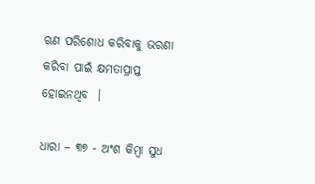ଋଣ ପରିଶୋଧ କରିବାକୁ ଭରଣା କରିବା ପାଇଁ କ୍ଷମତାପ୍ରାପ୍ତ ହୋଇନଥିବ  ।

ଧାରା – ୩୭ - ଅଂଶ କିମ୍ବା ସୁଧ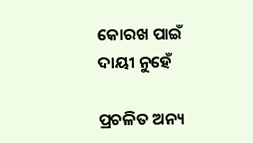କୋରଖ ପାଇଁ ଦାୟୀ ନୁହେଁ

ପ୍ରଚଳିତ ଅନ୍ୟ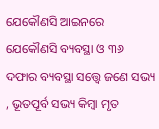ଯେକୌଣସି ଆଇନରେ ଯେକୌଣସି ବ୍ୟବସ୍ଥା ଓ ୩୬ ଦଫାର ବ୍ୟବସ୍ଥା ସତ୍ତ୍ୱେ ଜଣେ ସଭ୍ୟ , ଭୂତପୂର୍ବ ସଭ୍ୟ କିମ୍ବା ମୃତ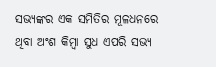ସଭ୍ୟଙ୍କର ଏକ ସମିତିର ମୂଳଧନରେ ଥିବା ଅଂଶ କିମ୍ବା ସୁଧ ଏପରି ସଭ୍ୟ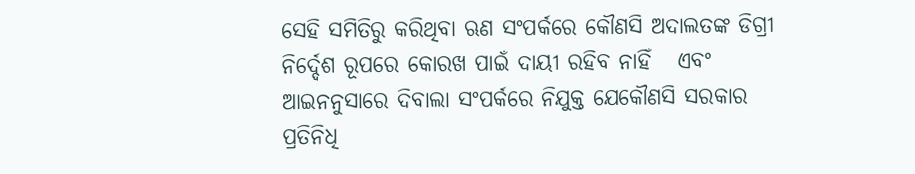ସେହି ସମିତିରୁ କରିଥିବା ଋଣ ସଂପର୍କରେ କୌଣସି ଅଦାଲତଙ୍କ ଡିଗ୍ରୀ ନିର୍ଦ୍ଦେଶ ରୂପରେ କୋରଖ ପାଇଁ ଦାୟୀ ରହିବ ନାହିଁ   ଏବଂ ଆଇନନୁସାରେ ଦିବାଲା ସଂପର୍କରେ ନିଯୁକ୍ତ ଯେକୌଣସି ସରକାର ପ୍ରତିନିଧି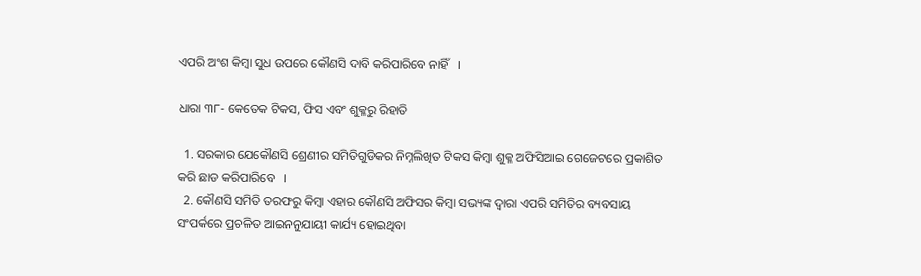ଏପରି ଅଂଶ କିମ୍ବା ସୁଧ ଉପରେ କୌଣସି ଦାବି କରିପାରିବେ ନାହିଁ   ।

ଧାରା ୩୮- କେତେକ ଟିକସ, ଫିସ ଏବଂ ଶୁକ୍ଳରୁ ରିହାତି

  1. ସରକାର ଯେକୌଣସି ଶ୍ରେଣୀର ସମିତିଗୁଡିକର ନିମ୍ନଲିଖିତ ଟିକସ କିମ୍ବା ଶୁକ୍ଳ ଅଫିସିଆଇ ଗେଜେଟରେ ପ୍ରକାଶିତ କରି ଛାଡ କରିପାରିବେ   ।
  2. କୌଣସି ସମିତି ତରଫରୁ କିମ୍ବା ଏହାର କୌଣସି ଅଫିସର କିମ୍ବା ସଭ୍ୟଙ୍କ ଦ୍ଵାରା ଏପରି ସମିତିର ବ୍ୟବସାୟ ସଂପର୍କରେ ପ୍ରଚଳିତ ଆଇନନୁଯାୟୀ କାର୍ଯ୍ୟ ହୋଇଥିବା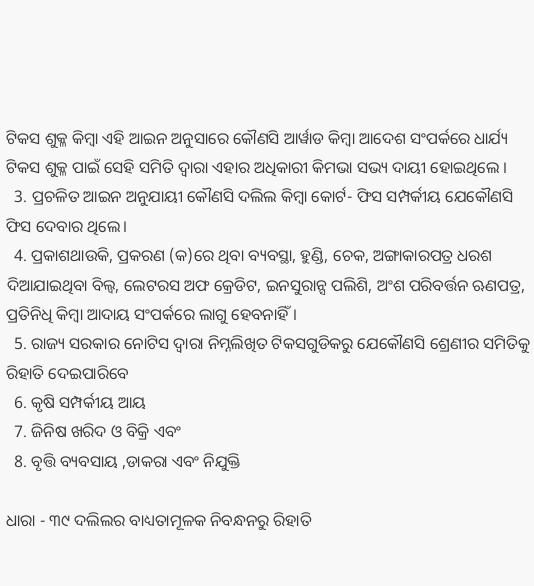ଟିକସ ଶୁକ୍ଳ କିମ୍ବା ଏହି ଆଇନ ଅନୁସାରେ କୌଣସି ଆର୍ୱାଡ କିମ୍ବା ଆଦେଶ ସଂପର୍କରେ ଧାର୍ଯ୍ୟ ଟିକସ ଶୁକ୍ଳ ପାଇଁ ସେହି ସମିତି ଦ୍ଵାରା ଏହାର ଅଧିକାରୀ କିମଭା ସଭ୍ୟ ଦାୟୀ ହୋଇଥିଲେ ।
  3. ପ୍ରଚଳିତ ଆଇନ ଅନୁଯାୟୀ କୌଣସି ଦଲିଲ କିମ୍ବା କୋର୍ଟ- ଫିସ ସମ୍ପର୍କୀୟ ଯେକୌଣସି ଫିସ ଦେବାର ଥିଲେ।
  4. ପ୍ରକାଶଥାଉକି, ପ୍ରକରଣ (କ)ରେ ଥିବା ବ୍ୟବସ୍ଥା, ହୁଣ୍ଡି, ଚେକ, ଅଙ୍ଗାକାରପତ୍ର ଧରଶ ଦିଆଯାଇଥିବା ବିଲ୍ଵ, ଲେଟରସ ଅଫ କ୍ରେଡିଟ, ଇନସୁରାନ୍ସ ପଲିଶି, ଅଂଶ ପରିବର୍ତ୍ତନ ଋଣପତ୍ର, ପ୍ରତିନିଧି କିମ୍ବା ଆଦାୟ ସଂପର୍କରେ ଲାଗୁ ହେବନାହିଁ।
  5. ରାଜ୍ୟ ସରକାର ନୋଟିସ ଦ୍ଵାରା ନିମ୍ନଲିଖିତ ଟିକସଗୁଡିକରୁ ଯେକୌଣସି ଶ୍ରେଣୀର ସମିତିକୁ ରିହାତି ଦେଇପାରିବେ
  6. କୃଷି ସମ୍ପର୍କୀୟ ଆୟ
  7. ଜିନିଷ ଖରିଦ ଓ ବିକ୍ରି ଏବଂ
  8. ବୃତ୍ତି ବ୍ୟବସାୟ ,ଡାକରା ଏବଂ ନିଯୁକ୍ତି

ଧାରା - ୩୯ ଦଲିଲର ବାଧ୍ୟତାମୂଳକ ନିବନ୍ଧନରୁ ରିହାତି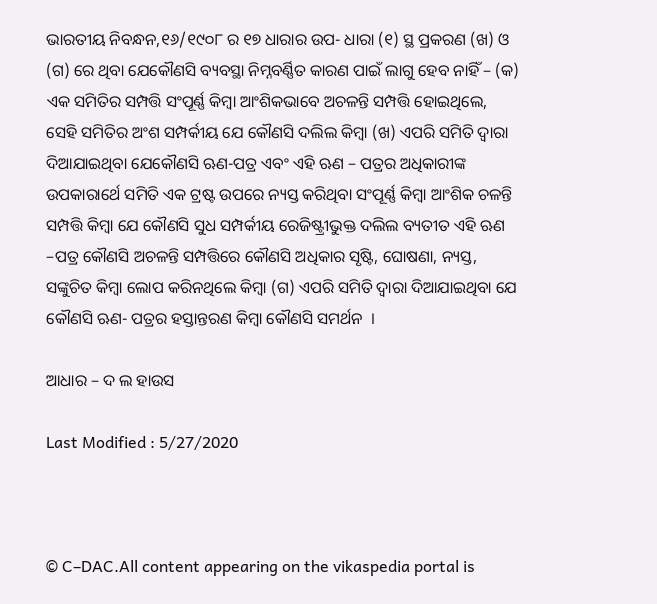ଭାରତୀୟ ନିବନ୍ଧନ,୧୬/୧୯୦୮ ର ୧୭ ଧାରାର ଉପ- ଧାରା (୧) ସ୍ଥ ପ୍ରକରଣ (ଖ) ଓ (ଗ) ରେ ଥିବା ଯେକୌଣସି ବ୍ୟବସ୍ଥା ନିମ୍ନବର୍ଣ୍ଣିତ କାରଣ ପାଇଁ ଲାଗୁ ହେବ ନାହିଁ – (କ) ଏକ ସମିତିର ସମ୍ପତ୍ତି ସଂପୂର୍ଣ୍ଣ କିମ୍ବା ଆଂଶିକଭାବେ ଅଚଳନ୍ତି ସମ୍ପତ୍ତି ହୋଇଥିଲେ, ସେହି ସମିତିର ଅଂଶ ସମ୍ପର୍କୀୟ ଯେ କୌଣସି ଦଲିଲ କିମ୍ବା (ଖ) ଏପରି ସମିତି ଦ୍ଵାରା ଦିଆଯାଇଥିବା ଯେକୌଣସି ଋଣ-ପତ୍ର ଏବଂ ଏହି ଋଣ – ପତ୍ରର ଅଧିକାରୀଙ୍କ ଉପକାରାର୍ଥେ ସମିତି ଏକ ଟ୍ରଷ୍ଟ ଉପରେ ନ୍ୟସ୍ତ କରିଥିବା ସଂପୂର୍ଣ୍ଣ କିମ୍ବା ଆଂଶିକ ଚଳନ୍ତି ସମ୍ପତ୍ତି କିମ୍ବା ଯେ କୌଣସି ସୁଧ ସମ୍ପର୍କୀୟ ରେଜିଷ୍ଟ୍ରୀଭୁକ୍ତ ଦଲିଲ ବ୍ୟତୀତ ଏହି ଋଣ –ପତ୍ର କୌଣସି ଅଚଳନ୍ତି ସମ୍ପତ୍ତିରେ କୌଣସି ଅଧିକାର ସୃଷ୍ଟି, ଘୋଷଣା, ନ୍ୟସ୍ତ, ସଙ୍କୁଚିତ କିମ୍ବା ଲୋପ କରିନଥିଲେ କିମ୍ବା (ଗ) ଏପରି ସମିତି ଦ୍ଵାରା ଦିଆଯାଇଥିବା ଯେ କୌଣସି ଋଣ- ପତ୍ରର ହସ୍ତାନ୍ତରଣ କିମ୍ବା କୌଣସି ସମର୍ଥନ  ।

ଆଧାର – ଦ ଲ ହାଉସ

Last Modified : 5/27/2020



© C–DAC.All content appearing on the vikaspedia portal is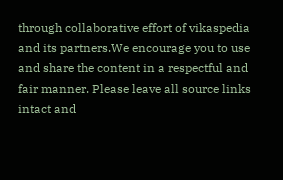through collaborative effort of vikaspedia and its partners.We encourage you to use and share the content in a respectful and fair manner. Please leave all source links intact and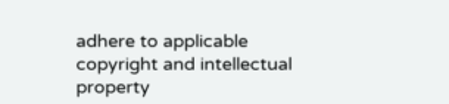adhere to applicable copyright and intellectual property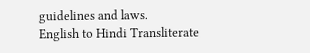guidelines and laws.
English to Hindi Transliterate